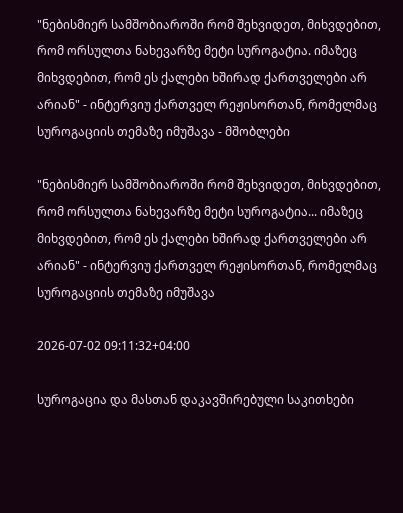"ნებისმიერ სამშობიაროში რომ შეხვიდეთ, მიხვდებით, რომ ორსულთა ნახევარზე მეტი სუროგატია. იმაზეც მიხვდებით, რომ ეს ქალები ხშირად ქართველები არ არიან" - ინტერვიუ ქართველ რეჟისორთან, რომელმაც სუროგაციის თემაზე იმუშავა - მშობლები

"ნებისმიერ სამშობიაროში რომ შეხვიდეთ, მიხვდებით, რომ ორსულთა ნახევარზე მეტი სუროგატია... იმაზეც მიხვდებით, რომ ეს ქალები ხშირად ქართველები არ არიან" - ინტერვიუ ქართველ რეჟისორთან, რომელმაც სუროგაციის თემაზე იმუშავა

2026-07-02 09:11:32+04:00

სუროგაცია და მასთან დაკავშირებული საკითხები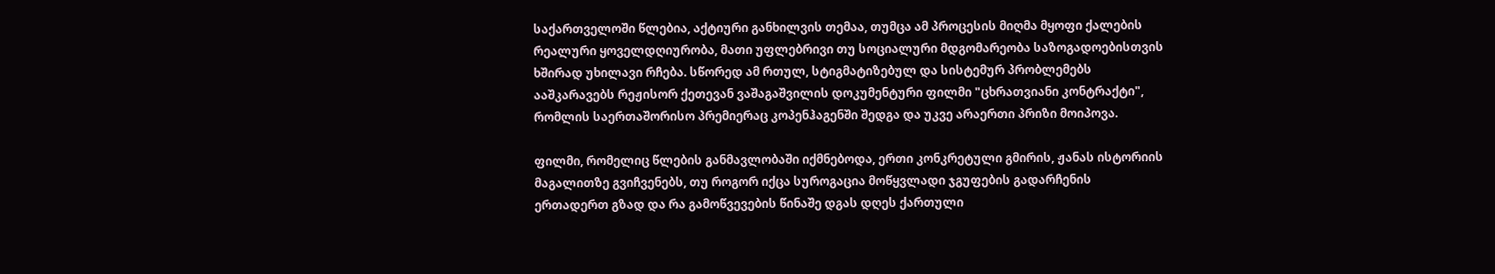საქართველოში წლებია, აქტიური განხილვის თემაა, თუმცა ამ პროცესის მიღმა მყოფი ქალების რეალური ყოველდღიურობა, მათი უფლებრივი თუ სოციალური მდგომარეობა საზოგადოებისთვის ხშირად უხილავი რჩება. სწორედ ამ რთულ, სტიგმატიზებულ და სისტემურ პრობლემებს ააშკარავებს რეჟისორ ქეთევან ვაშაგაშვილის დოკუმენტური ფილმი "ცხრათვიანი კონტრაქტი", რომლის საერთაშორისო პრემიერაც კოპენჰაგენში შედგა და უკვე არაერთი პრიზი მოიპოვა.

ფილმი, რომელიც წლების განმავლობაში იქმნებოდა, ერთი კონკრეტული გმირის, ჟანას ისტორიის მაგალითზე გვიჩვენებს, თუ როგორ იქცა სუროგაცია მოწყვლადი ჯგუფების გადარჩენის ერთადერთ გზად და რა გამოწვევების წინაშე დგას დღეს ქართული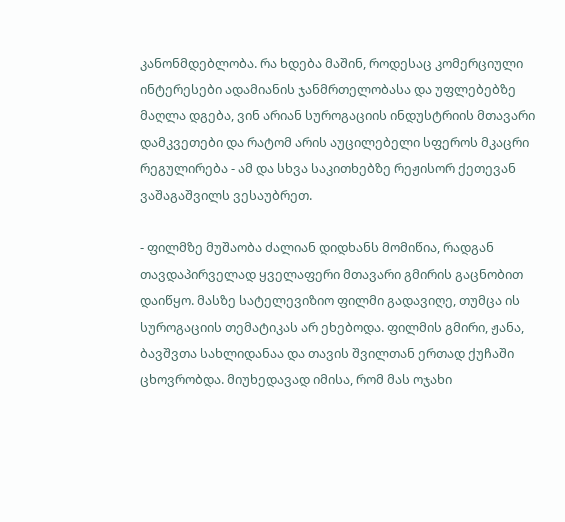კანონმდებლობა. რა ხდება მაშინ, როდესაც კომერციული ინტერესები ადამიანის ჯანმრთელობასა და უფლებებზე მაღლა დგება, ვინ არიან სუროგაციის ინდუსტრიის მთავარი დამკვეთები და რატომ არის აუცილებელი სფეროს მკაცრი რეგულირება - ამ და სხვა საკითხებზე რეჟისორ ქეთევან ვაშაგაშვილს ვესაუბრეთ.

- ფილმზე მუშაობა ძალიან დიდხანს მომიწია, რადგან თავდაპირველად ყველაფერი მთავარი გმირის გაცნობით დაიწყო. მასზე სატელევიზიო ფილმი გადავიღე, თუმცა ის სუროგაციის თემატიკას არ ეხებოდა. ფილმის გმირი, ჟანა, ბავშვთა სახლიდანაა და თავის შვილთან ერთად ქუჩაში ცხოვრობდა. მიუხედავად იმისა, რომ მას ოჯახი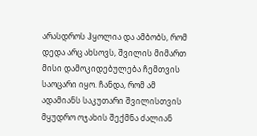არასდროს ჰყოლია და ამბობს, რომ დედა არც ახსოვს, შვილის მიმართ მისი დამოკიდებულება ჩემთვის საოცარი იყო. ჩანდა, რომ ამ ადამიანს საკუთარი შვილისთვის მყუდრო ოჯახის შექმნა ძალიან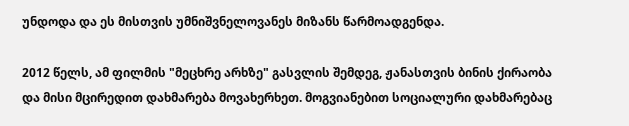უნდოდა და ეს მისთვის უმნიშვნელოვანეს მიზანს წარმოადგენდა.

2012 წელს, ამ ფილმის "მეცხრე არხზე" გასვლის შემდეგ, ჟანასთვის ბინის ქირაობა და მისი მცირედით დახმარება მოვახერხეთ. მოგვიანებით სოციალური დახმარებაც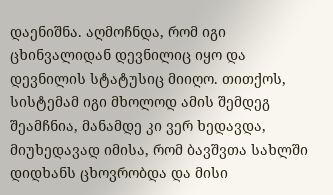დაენიშნა. აღმოჩნდა, რომ იგი ცხინვალიდან დევნილიც იყო და დევნილის სტატუსიც მიიღო. თითქოს, სისტემამ იგი მხოლოდ ამის შემდეგ შეამჩნია, მანამდე კი ვერ ხედავდა, მიუხედავად იმისა, რომ ბავშვთა სახლში დიდხანს ცხოვრობდა და მისი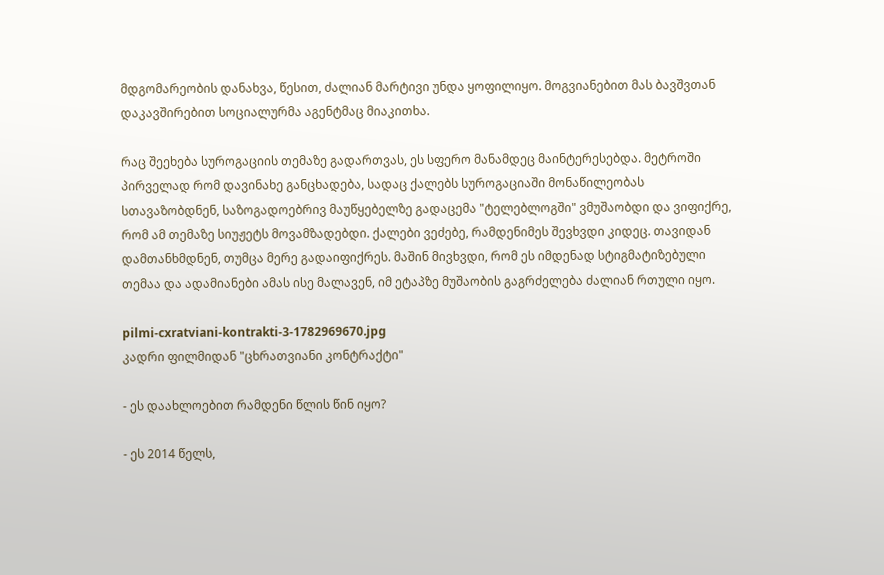მდგომარეობის დანახვა, წესით, ძალიან მარტივი უნდა ყოფილიყო. მოგვიანებით მას ბავშვთან დაკავშირებით სოციალურმა აგენტმაც მიაკითხა.

რაც შეეხება სუროგაციის თემაზე გადართვას, ეს სფერო მანამდეც მაინტერესებდა. მეტროში პირველად რომ დავინახე განცხადება, სადაც ქალებს სუროგაციაში მონაწილეობას სთავაზობდნენ, საზოგადოებრივ მაუწყებელზე გადაცემა "ტელებლოგში" ვმუშაობდი და ვიფიქრე, რომ ამ თემაზე სიუჟეტს მოვამზადებდი. ქალები ვეძებე, რამდენიმეს შევხვდი კიდეც. თავიდან დამთანხმდნენ, თუმცა მერე გადაიფიქრეს. მაშინ მივხვდი, რომ ეს იმდენად სტიგმატიზებული თემაა და ადამიანები ამას ისე მალავენ, იმ ეტაპზე მუშაობის გაგრძელება ძალიან რთული იყო.

pilmi-cxratviani-kontrakti-3-1782969670.jpg
კადრი ფილმიდან "ცხრათვიანი კონტრაქტი"

- ეს დაახლოებით რამდენი წლის წინ იყო?

- ეს 2014 წელს,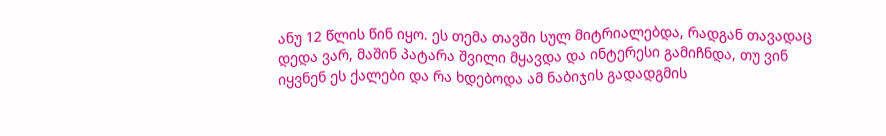ანუ 12 წლის წინ იყო. ეს თემა თავში სულ მიტრიალებდა, რადგან თავადაც დედა ვარ, მაშინ პატარა შვილი მყავდა და ინტერესი გამიჩნდა, თუ ვინ იყვნენ ეს ქალები და რა ხდებოდა ამ ნაბიჯის გადადგმის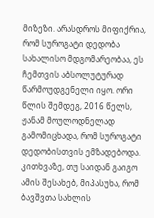მიზეზი. არასდროს მიფიქრია, რომ სუროგატი დედობა სახალისო მდგომარეობაა, ეს ჩემთვის აბსოლუტურად წარმოუდგენელი იყო. ორი წლის შემდეგ, 2016 წელს, ჟანამ მოულოდნელად გამომიცხადა, რომ სუროგატი დედობისთვის ემზადებოდა. კითხვაზე, თუ საიდან გაიგო ამის შესახებ, მიპასუხა, რომ ბავშვთა სახლის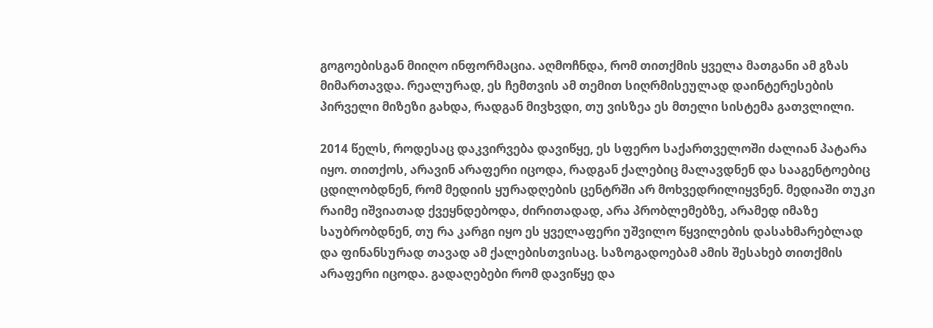გოგოებისგან მიიღო ინფორმაცია. აღმოჩნდა, რომ თითქმის ყველა მათგანი ამ გზას მიმართავდა. რეალურად, ეს ჩემთვის ამ თემით სიღრმისეულად დაინტერესების პირველი მიზეზი გახდა, რადგან მივხვდი, თუ ვისზეა ეს მთელი სისტემა გათვლილი.

2014 წელს, როდესაც დაკვირვება დავიწყე, ეს სფერო საქართველოში ძალიან პატარა იყო. თითქოს, არავინ არაფერი იცოდა, რადგან ქალებიც მალავდნენ და სააგენტოებიც ცდილობდნენ, რომ მედიის ყურადღების ცენტრში არ მოხვედრილიყვნენ. მედიაში თუკი რაიმე იშვიათად ქვეყნდებოდა, ძირითადად, არა პრობლემებზე, არამედ იმაზე საუბრობდნენ, თუ რა კარგი იყო ეს ყველაფერი უშვილო წყვილების დასახმარებლად და ფინანსურად თავად ამ ქალებისთვისაც. საზოგადოებამ ამის შესახებ თითქმის არაფერი იცოდა. გადაღებები რომ დავიწყე და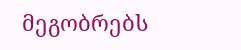მეგობრებს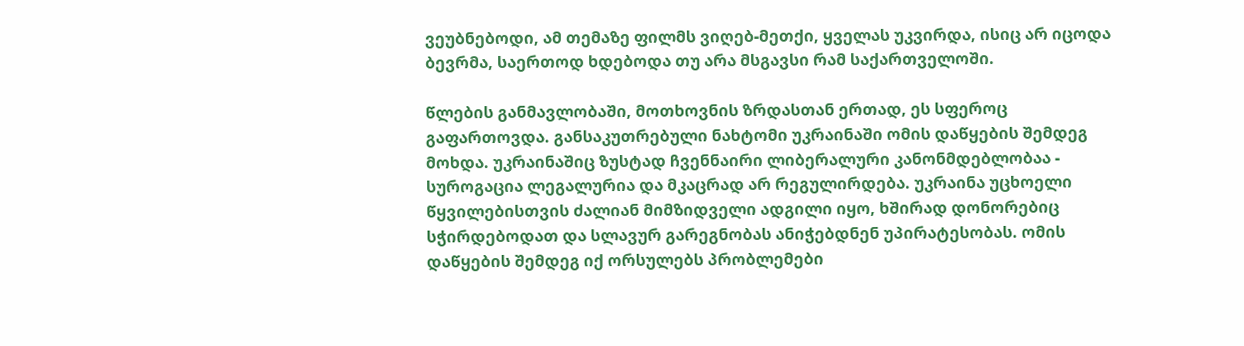ვეუბნებოდი, ამ თემაზე ფილმს ვიღებ-მეთქი, ყველას უკვირდა, ისიც არ იცოდა ბევრმა, საერთოდ ხდებოდა თუ არა მსგავსი რამ საქართველოში.

წლების განმავლობაში, მოთხოვნის ზრდასთან ერთად, ეს სფეროც გაფართოვდა. განსაკუთრებული ნახტომი უკრაინაში ომის დაწყების შემდეგ მოხდა. უკრაინაშიც ზუსტად ჩვენნაირი ლიბერალური კანონმდებლობაა - სუროგაცია ლეგალურია და მკაცრად არ რეგულირდება. უკრაინა უცხოელი წყვილებისთვის ძალიან მიმზიდველი ადგილი იყო, ხშირად დონორებიც სჭირდებოდათ და სლავურ გარეგნობას ანიჭებდნენ უპირატესობას. ომის დაწყების შემდეგ იქ ორსულებს პრობლემები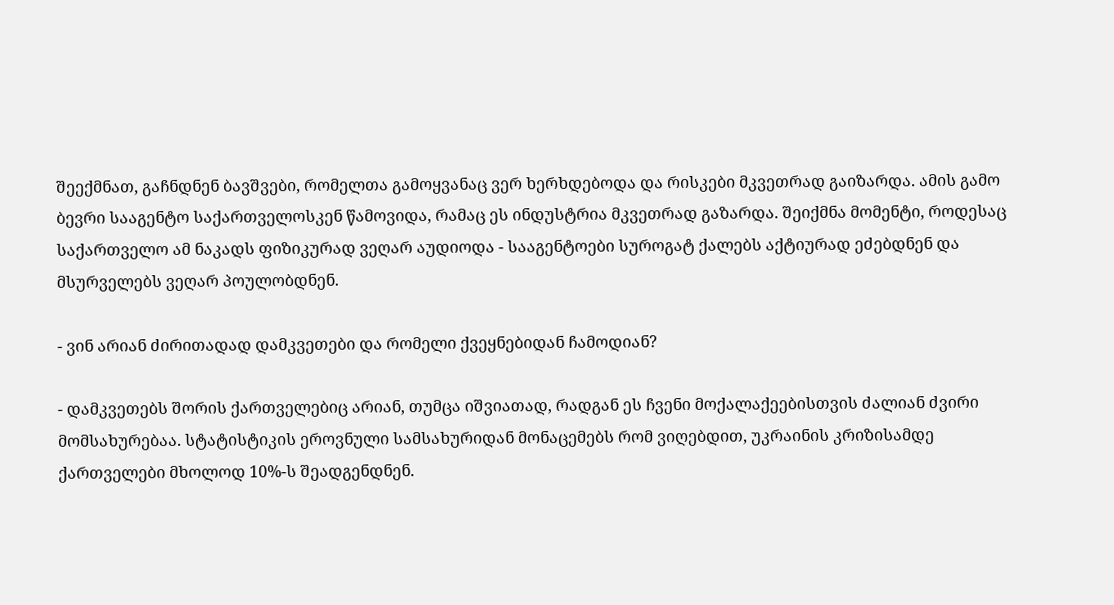შეექმნათ, გაჩნდნენ ბავშვები, რომელთა გამოყვანაც ვერ ხერხდებოდა და რისკები მკვეთრად გაიზარდა. ამის გამო ბევრი სააგენტო საქართველოსკენ წამოვიდა, რამაც ეს ინდუსტრია მკვეთრად გაზარდა. შეიქმნა მომენტი, როდესაც საქართველო ამ ნაკადს ფიზიკურად ვეღარ აუდიოდა - სააგენტოები სუროგატ ქალებს აქტიურად ეძებდნენ და მსურველებს ვეღარ პოულობდნენ.

- ვინ არიან ძირითადად დამკვეთები და რომელი ქვეყნებიდან ჩამოდიან?

- დამკვეთებს შორის ქართველებიც არიან, თუმცა იშვიათად, რადგან ეს ჩვენი მოქალაქეებისთვის ძალიან ძვირი მომსახურებაა. სტატისტიკის ეროვნული სამსახურიდან მონაცემებს რომ ვიღებდით, უკრაინის კრიზისამდე ქართველები მხოლოდ 10%-ს შეადგენდნენ.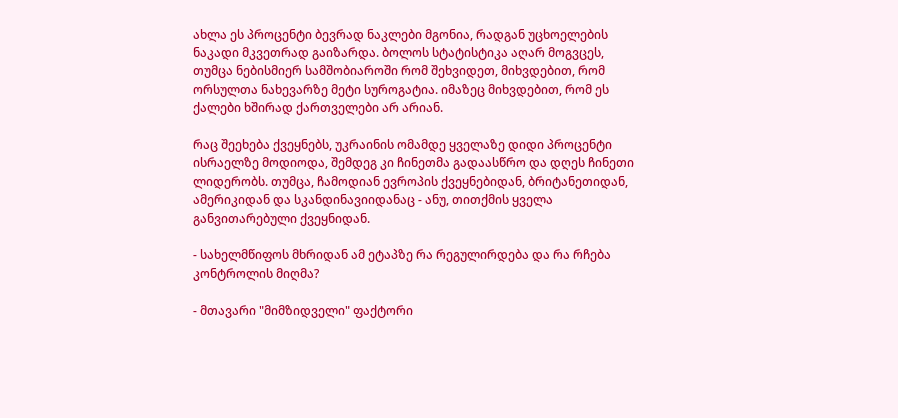ახლა ეს პროცენტი ბევრად ნაკლები მგონია, რადგან უცხოელების ნაკადი მკვეთრად გაიზარდა. ბოლოს სტატისტიკა აღარ მოგვცეს, თუმცა ნებისმიერ სამშობიაროში რომ შეხვიდეთ, მიხვდებით, რომ ორსულთა ნახევარზე მეტი სუროგატია. იმაზეც მიხვდებით, რომ ეს ქალები ხშირად ქართველები არ არიან.

რაც შეეხება ქვეყნებს, უკრაინის ომამდე ყველაზე დიდი პროცენტი ისრაელზე მოდიოდა, შემდეგ კი ჩინეთმა გადაასწრო და დღეს ჩინეთი ლიდერობს. თუმცა, ჩამოდიან ევროპის ქვეყნებიდან, ბრიტანეთიდან, ამერიკიდან და სკანდინავიიდანაც - ანუ, თითქმის ყველა განვითარებული ქვეყნიდან.

- სახელმწიფოს მხრიდან ამ ეტაპზე რა რეგულირდება და რა რჩება კონტროლის მიღმა?

- მთავარი "მიმზიდველი" ფაქტორი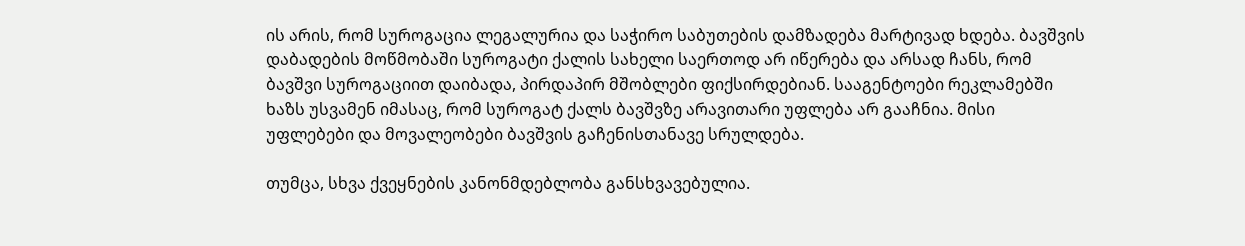ის არის, რომ სუროგაცია ლეგალურია და საჭირო საბუთების დამზადება მარტივად ხდება. ბავშვის დაბადების მოწმობაში სუროგატი ქალის სახელი საერთოდ არ იწერება და არსად ჩანს, რომ ბავშვი სუროგაციით დაიბადა, პირდაპირ მშობლები ფიქსირდებიან. სააგენტოები რეკლამებში ხაზს უსვამენ იმასაც, რომ სუროგატ ქალს ბავშვზე არავითარი უფლება არ გააჩნია. მისი უფლებები და მოვალეობები ბავშვის გაჩენისთანავე სრულდება.

თუმცა, სხვა ქვეყნების კანონმდებლობა განსხვავებულია.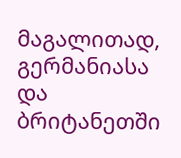მაგალითად, გერმანიასა და ბრიტანეთში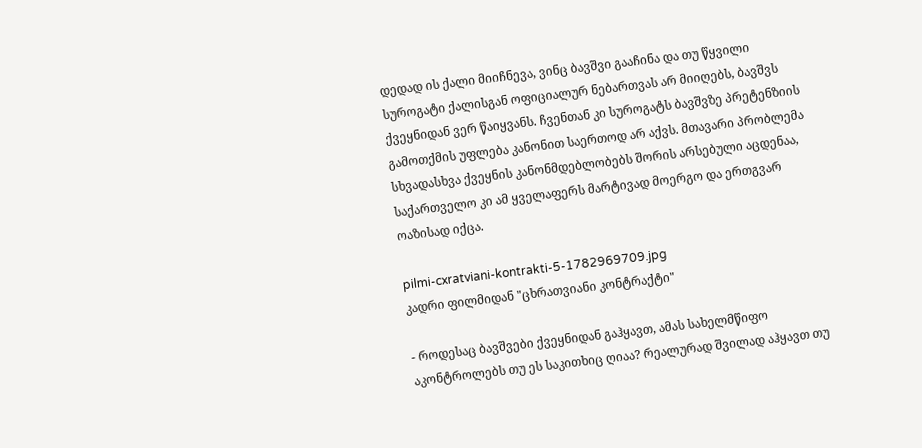დედად ის ქალი მიიჩნევა, ვინც ბავშვი გააჩინა და თუ წყვილი სუროგატი ქალისგან ოფიციალურ ნებართვას არ მიიღებს, ბავშვს ქვეყნიდან ვერ წაიყვანს. ჩვენთან კი სუროგატს ბავშვზე პრეტენზიის გამოთქმის უფლება კანონით საერთოდ არ აქვს. მთავარი პრობლემა სხვადასხვა ქვეყნის კანონმდებლობებს შორის არსებული აცდენაა, საქართველო კი ამ ყველაფერს მარტივად მოერგო და ერთგვარ ოაზისად იქცა.

pilmi-cxratviani-kontrakti-5-1782969709.jpg
კადრი ფილმიდან "ცხრათვიანი კონტრაქტი"

- როდესაც ბავშვები ქვეყნიდან გაჰყავთ, ამას სახელმწიფო აკონტროლებს თუ ეს საკითხიც ღიაა? რეალურად შვილად აჰყავთ თუ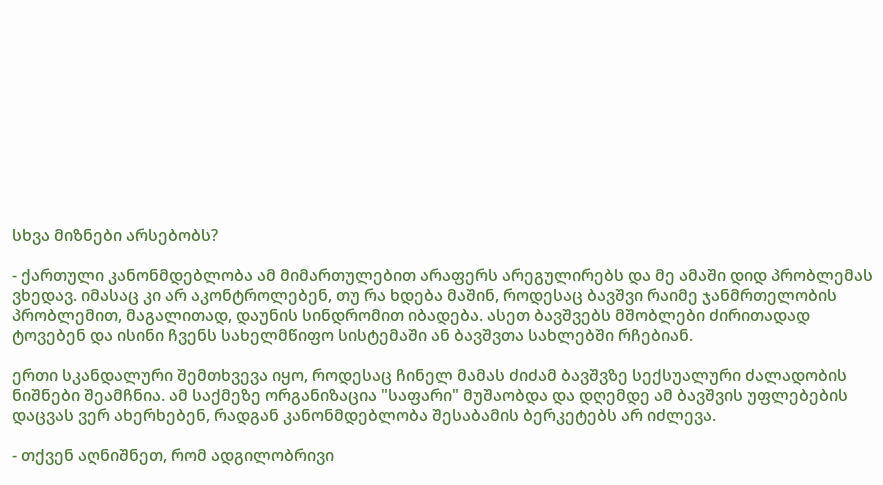სხვა მიზნები არსებობს?

- ქართული კანონმდებლობა ამ მიმართულებით არაფერს არეგულირებს და მე ამაში დიდ პრობლემას ვხედავ. იმასაც კი არ აკონტროლებენ, თუ რა ხდება მაშინ, როდესაც ბავშვი რაიმე ჯანმრთელობის პრობლემით, მაგალითად, დაუნის სინდრომით იბადება. ასეთ ბავშვებს მშობლები ძირითადად ტოვებენ და ისინი ჩვენს სახელმწიფო სისტემაში ან ბავშვთა სახლებში რჩებიან.

ერთი სკანდალური შემთხვევა იყო, როდესაც ჩინელ მამას ძიძამ ბავშვზე სექსუალური ძალადობის ნიშნები შეამჩნია. ამ საქმეზე ორგანიზაცია "საფარი" მუშაობდა და დღემდე ამ ბავშვის უფლებების დაცვას ვერ ახერხებენ, რადგან კანონმდებლობა შესაბამის ბერკეტებს არ იძლევა.

- თქვენ აღნიშნეთ, რომ ადგილობრივი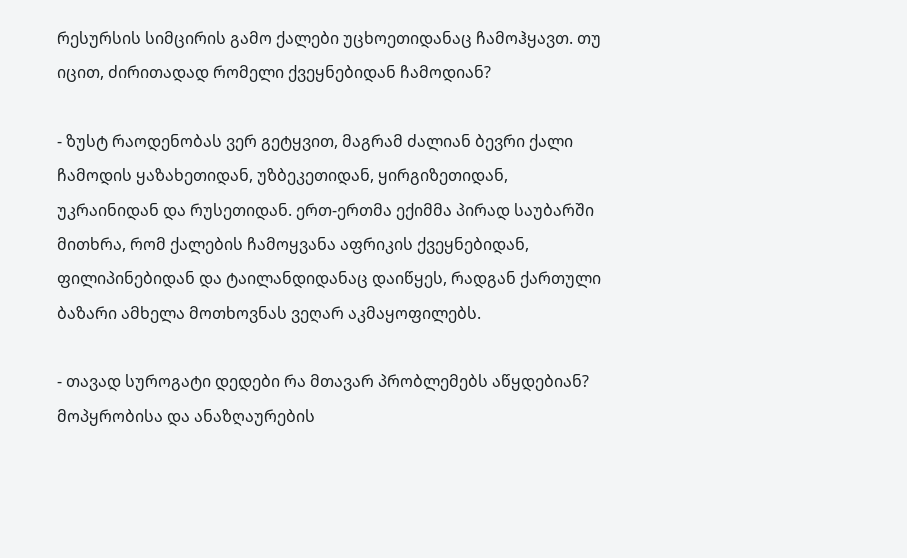რესურსის სიმცირის გამო ქალები უცხოეთიდანაც ჩამოჰყავთ. თუ იცით, ძირითადად რომელი ქვეყნებიდან ჩამოდიან?

- ზუსტ რაოდენობას ვერ გეტყვით, მაგრამ ძალიან ბევრი ქალი ჩამოდის ყაზახეთიდან, უზბეკეთიდან, ყირგიზეთიდან, უკრაინიდან და რუსეთიდან. ერთ-ერთმა ექიმმა პირად საუბარში მითხრა, რომ ქალების ჩამოყვანა აფრიკის ქვეყნებიდან, ფილიპინებიდან და ტაილანდიდანაც დაიწყეს, რადგან ქართული ბაზარი ამხელა მოთხოვნას ვეღარ აკმაყოფილებს.

- თავად სუროგატი დედები რა მთავარ პრობლემებს აწყდებიან? მოპყრობისა და ანაზღაურების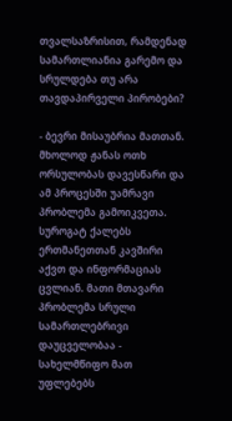თვალსაზრისით, რამდენად სამართლიანია გარემო და სრულდება თუ არა თავდაპირველი პირობები?

- ბევრი მისაუბრია მათთან. მხოლოდ ჟანას ოთხ ორსულობას დავესწარი და ამ პროცესში უამრავი პრობლემა გამოიკვეთა. სუროგატ ქალებს ერთმანეთთან კავშირი აქვთ და ინფორმაციას ცვლიან. მათი მთავარი პრობლემა სრული სამართლებრივი დაუცველობაა - სახელმწიფო მათ უფლებებს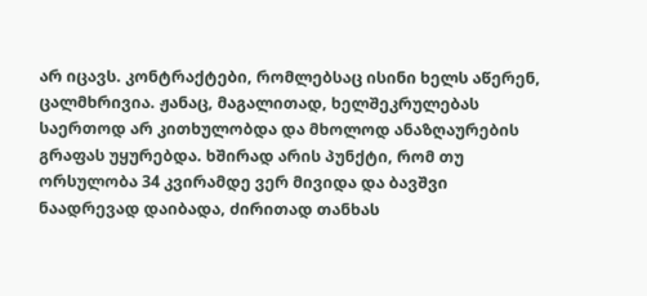არ იცავს. კონტრაქტები, რომლებსაც ისინი ხელს აწერენ, ცალმხრივია. ჟანაც, მაგალითად, ხელშეკრულებას საერთოდ არ კითხულობდა და მხოლოდ ანაზღაურების გრაფას უყურებდა. ხშირად არის პუნქტი, რომ თუ ორსულობა 34 კვირამდე ვერ მივიდა და ბავშვი ნაადრევად დაიბადა, ძირითად თანხას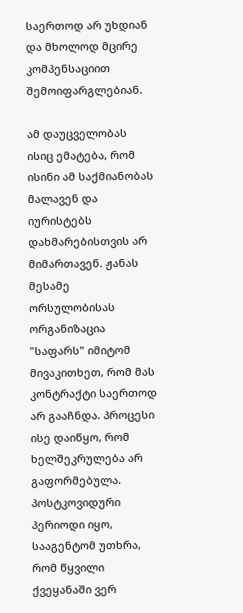საერთოდ არ უხდიან და მხოლოდ მცირე კომპენსაციით შემოიფარგლებიან.

ამ დაუცველობას ისიც ემატება, რომ ისინი ამ საქმიანობას მალავენ და იურისტებს დახმარებისთვის არ მიმართავენ. ჟანას მესამე ორსულობისას ორგანიზაცია "საფარს" იმიტომ მივაკითხეთ, რომ მას კონტრაქტი საერთოდ არ გააჩნდა. პროცესი ისე დაიწყო, რომ ხელშეკრულება არ გაფორმებულა. პოსტკოვიდური პერიოდი იყო, სააგენტომ უთხრა, რომ წყვილი ქვეყანაში ვერ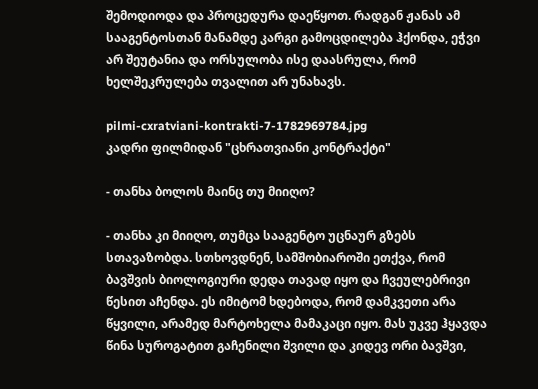შემოდიოდა და პროცედურა დაეწყოთ. რადგან ჟანას ამ სააგენტოსთან მანამდე კარგი გამოცდილება ჰქონდა, ეჭვი არ შეუტანია და ორსულობა ისე დაასრულა, რომ ხელშეკრულება თვალით არ უნახავს.

pilmi-cxratviani-kontrakti-7-1782969784.jpg
კადრი ფილმიდან "ცხრათვიანი კონტრაქტი"

- თანხა ბოლოს მაინც თუ მიიღო?

- თანხა კი მიიღო, თუმცა სააგენტო უცნაურ გზებს სთავაზობდა. სთხოვდნენ, სამშობიაროში ეთქვა, რომ ბავშვის ბიოლოგიური დედა თავად იყო და ჩვეულებრივი წესით აჩენდა. ეს იმიტომ ხდებოდა, რომ დამკვეთი არა წყვილი, არამედ მარტოხელა მამაკაცი იყო. მას უკვე ჰყავდა წინა სუროგატით გაჩენილი შვილი და კიდევ ორი ბავშვი,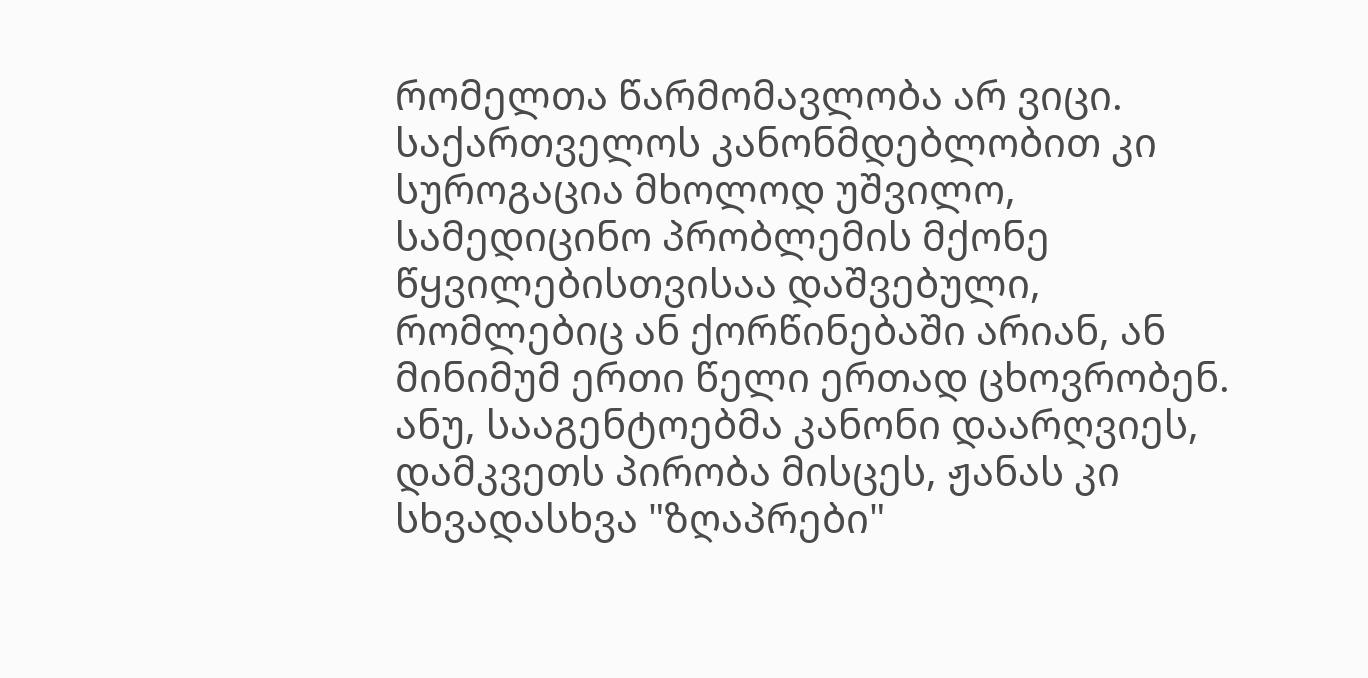რომელთა წარმომავლობა არ ვიცი. საქართველოს კანონმდებლობით კი სუროგაცია მხოლოდ უშვილო, სამედიცინო პრობლემის მქონე წყვილებისთვისაა დაშვებული, რომლებიც ან ქორწინებაში არიან, ან მინიმუმ ერთი წელი ერთად ცხოვრობენ. ანუ, სააგენტოებმა კანონი დაარღვიეს, დამკვეთს პირობა მისცეს, ჟანას კი სხვადასხვა "ზღაპრები"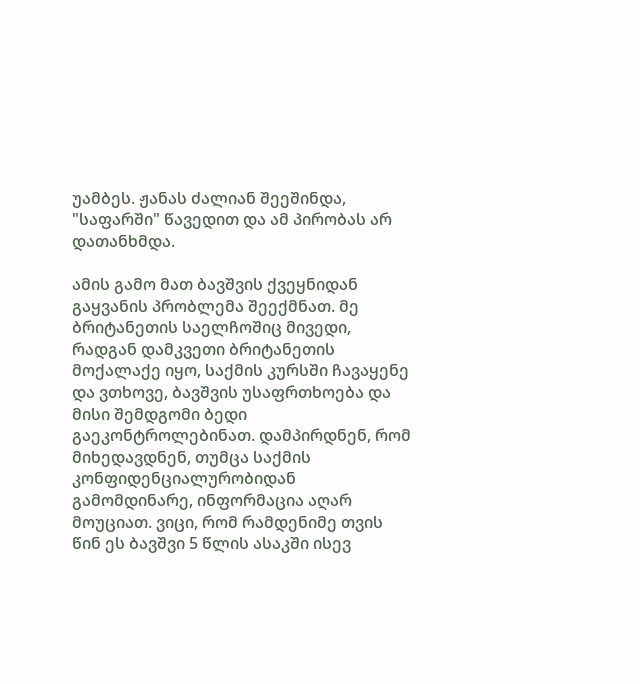უამბეს. ჟანას ძალიან შეეშინდა, "საფარში" წავედით და ამ პირობას არ დათანხმდა.

ამის გამო მათ ბავშვის ქვეყნიდან გაყვანის პრობლემა შეექმნათ. მე ბრიტანეთის საელჩოშიც მივედი, რადგან დამკვეთი ბრიტანეთის მოქალაქე იყო, საქმის კურსში ჩავაყენე და ვთხოვე, ბავშვის უსაფრთხოება და მისი შემდგომი ბედი გაეკონტროლებინათ. დამპირდნენ, რომ მიხედავდნენ, თუმცა საქმის კონფიდენციალურობიდან გამომდინარე, ინფორმაცია აღარ მოუციათ. ვიცი, რომ რამდენიმე თვის წინ ეს ბავშვი 5 წლის ასაკში ისევ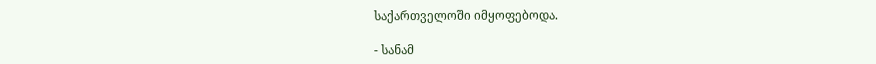საქართველოში იმყოფებოდა.

- სანამ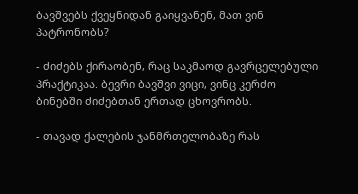ბავშვებს ქვეყნიდან გაიყვანენ, მათ ვინ პატრონობს?

- ძიძებს ქირაობენ, რაც საკმაოდ გავრცელებული პრაქტიკაა. ბევრი ბავშვი ვიცი, ვინც კერძო ბინებში ძიძებთან ერთად ცხოვრობს.

- თავად ქალების ჯანმრთელობაზე რას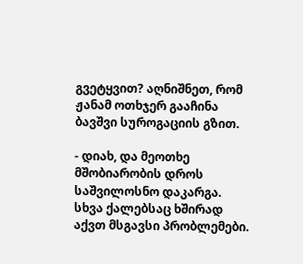გვეტყვით? აღნიშნეთ, რომ ჟანამ ოთხჯერ გააჩინა ბავშვი სუროგაციის გზით.

- დიახ, და მეოთხე მშობიარობის დროს საშვილოსნო დაკარგა. სხვა ქალებსაც ხშირად აქვთ მსგავსი პრობლემები.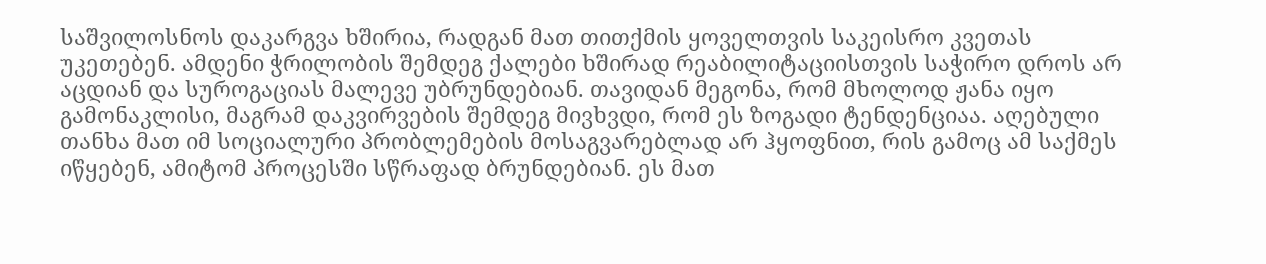საშვილოსნოს დაკარგვა ხშირია, რადგან მათ თითქმის ყოველთვის საკეისრო კვეთას უკეთებენ. ამდენი ჭრილობის შემდეგ ქალები ხშირად რეაბილიტაციისთვის საჭირო დროს არ აცდიან და სუროგაციას მალევე უბრუნდებიან. თავიდან მეგონა, რომ მხოლოდ ჟანა იყო გამონაკლისი, მაგრამ დაკვირვების შემდეგ მივხვდი, რომ ეს ზოგადი ტენდენციაა. აღებული თანხა მათ იმ სოციალური პრობლემების მოსაგვარებლად არ ჰყოფნით, რის გამოც ამ საქმეს იწყებენ, ამიტომ პროცესში სწრაფად ბრუნდებიან. ეს მათ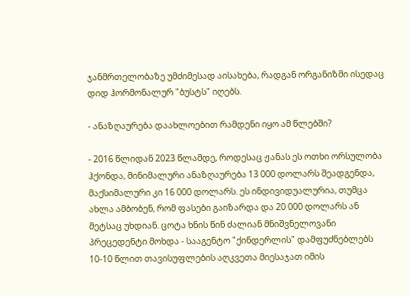ჯანმრთელობაზე უმძიმესად აისახება, რადგან ორგანიზმი ისედაც დიდ ჰორმონალურ "ბუსტს" იღებს.

- ანაზღაურება დაახლოებით რამდენი იყო ამ წლებში?

- 2016 წლიდან 2023 წლამდე, როდესაც ჟანას ეს ოთხი ორსულობა ჰქონდა, მინიმალური ანაზღაურება 13 000 დოლარს შეადგენდა, მაქსიმალური კი 16 000 დოლარს. ეს ინდივიდუალურია, თუმცა ახლა ამბობენ, რომ ფასები გაიზარდა და 20 000 დოლარს ან მეტსაც უხდიან. ცოტა ხნის წინ ძალიან მნიშვნელოვანი პრეცედენტი მოხდა - სააგენტო "ქინდერლის" დამფუძნებლებს 10-10 წლით თავისუფლების აღკვეთა მიესაჯათ იმის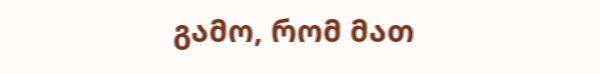გამო, რომ მათ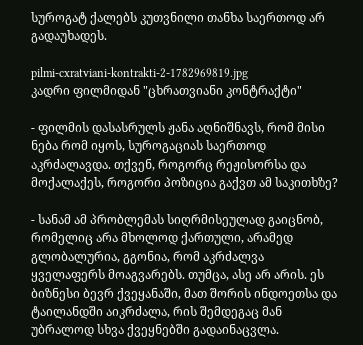სუროგატ ქალებს კუთვნილი თანხა საერთოდ არ გადაუხადეს.

pilmi-cxratviani-kontrakti-2-1782969819.jpg
კადრი ფილმიდან "ცხრათვიანი კონტრაქტი"

- ფილმის დასასრულს ჟანა აღნიშნავს, რომ მისი ნება რომ იყოს, სუროგაციას საერთოდ აკრძალავდა. თქვენ, როგორც რეჟისორსა და მოქალაქეს, როგორი პოზიცია გაქვთ ამ საკითხზე?

- სანამ ამ პრობლემას სიღრმისეულად გაიცნობ, რომელიც არა მხოლოდ ქართული, არამედ გლობალურია, გგონია, რომ აკრძალვა ყველაფერს მოაგვარებს. თუმცა, ასე არ არის. ეს ბიზნესი ბევრ ქვეყანაში, მათ შორის ინდოეთსა და ტაილანდში აიკრძალა, რის შემდეგაც მან უბრალოდ სხვა ქვეყნებში გადაინაცვლა.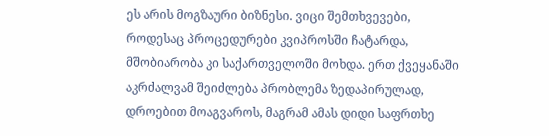ეს არის მოგზაური ბიზნესი. ვიცი შემთხვევები, როდესაც პროცედურები კვიპროსში ჩატარდა, მშობიარობა კი საქართველოში მოხდა. ერთ ქვეყანაში აკრძალვამ შეიძლება პრობლემა ზედაპირულად, დროებით მოაგვაროს, მაგრამ ამას დიდი საფრთხე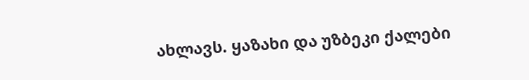ახლავს. ყაზახი და უზბეკი ქალები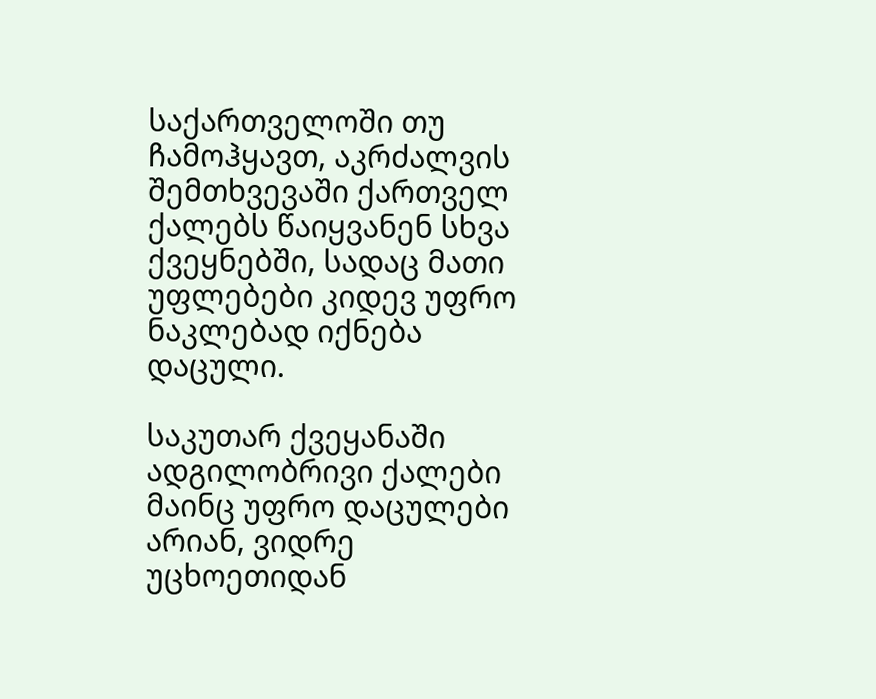საქართველოში თუ ჩამოჰყავთ, აკრძალვის შემთხვევაში ქართველ ქალებს წაიყვანენ სხვა ქვეყნებში, სადაც მათი უფლებები კიდევ უფრო ნაკლებად იქნება დაცული.

საკუთარ ქვეყანაში ადგილობრივი ქალები მაინც უფრო დაცულები არიან, ვიდრე უცხოეთიდან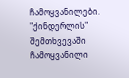ჩამოყვანილები. "ქინდერლის" შემთხვევაში ჩამოყვანილი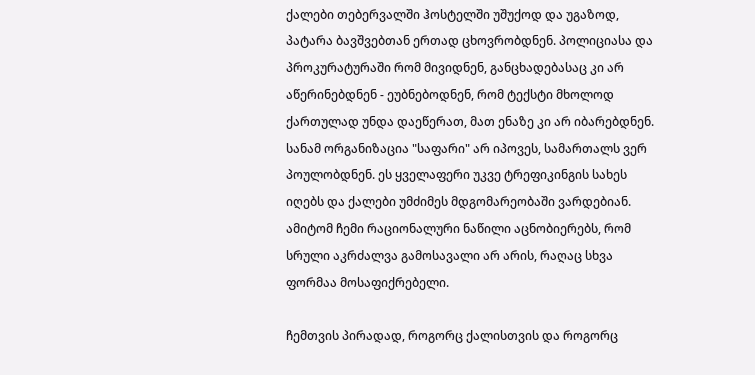ქალები თებერვალში ჰოსტელში უშუქოდ და უგაზოდ, პატარა ბავშვებთან ერთად ცხოვრობდნენ. პოლიციასა და პროკურატურაში რომ მივიდნენ, განცხადებასაც კი არ აწერინებდნენ - ეუბნებოდნენ, რომ ტექსტი მხოლოდ ქართულად უნდა დაეწერათ, მათ ენაზე კი არ იბარებდნენ. სანამ ორგანიზაცია "საფარი" არ იპოვეს, სამართალს ვერ პოულობდნენ. ეს ყველაფერი უკვე ტრეფიკინგის სახეს იღებს და ქალები უმძიმეს მდგომარეობაში ვარდებიან. ამიტომ ჩემი რაციონალური ნაწილი აცნობიერებს, რომ სრული აკრძალვა გამოსავალი არ არის, რაღაც სხვა ფორმაა მოსაფიქრებელი.

ჩემთვის პირადად, როგორც ქალისთვის და როგორც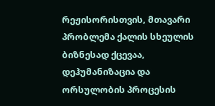რეჟისორისთვის, მთავარი პრობლემა ქალის სხეულის ბიზნესად ქცევაა, დეჰუმანიზაცია და ორსულობის პროცესის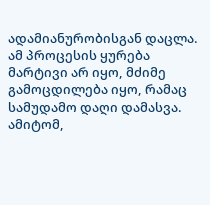ადამიანურობისგან დაცლა. ამ პროცესის ყურება მარტივი არ იყო, მძიმე გამოცდილება იყო, რამაც სამუდამო დაღი დამასვა. ამიტომ,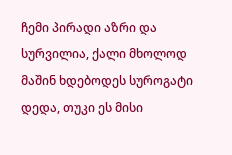ჩემი პირადი აზრი და სურვილია, ქალი მხოლოდ მაშინ ხდებოდეს სუროგატი დედა, თუკი ეს მისი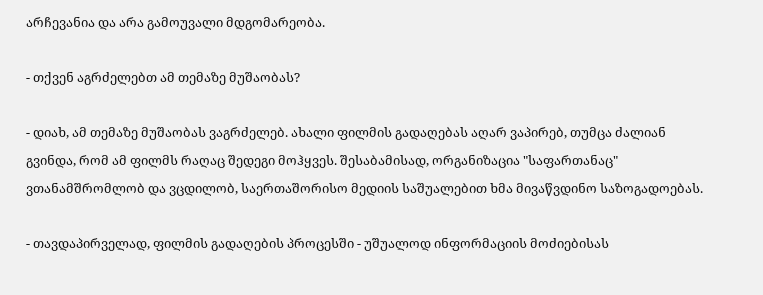არჩევანია და არა გამოუვალი მდგომარეობა.

- თქვენ აგრძელებთ ამ თემაზე მუშაობას?

- დიახ, ამ თემაზე მუშაობას ვაგრძელებ. ახალი ფილმის გადაღებას აღარ ვაპირებ, თუმცა ძალიან გვინდა, რომ ამ ფილმს რაღაც შედეგი მოჰყვეს. შესაბამისად, ორგანიზაცია "საფართანაც" ვთანამშრომლობ და ვცდილობ, საერთაშორისო მედიის საშუალებით ხმა მივაწვდინო საზოგადოებას.

- თავდაპირველად, ფილმის გადაღების პროცესში - უშუალოდ ინფორმაციის მოძიებისას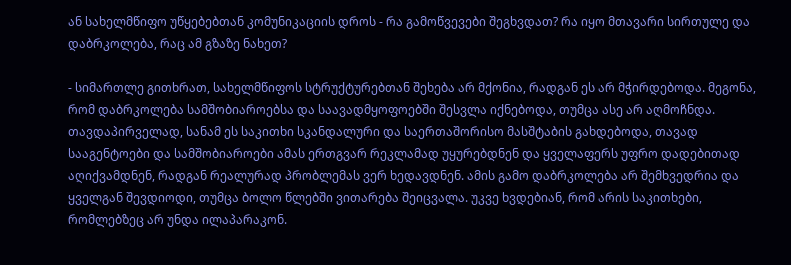ან სახელმწიფო უწყებებთან კომუნიკაციის დროს - რა გამოწვევები შეგხვდათ? რა იყო მთავარი სირთულე და დაბრკოლება, რაც ამ გზაზე ნახეთ?

- სიმართლე გითხრათ, სახელმწიფოს სტრუქტურებთან შეხება არ მქონია, რადგან ეს არ მჭირდებოდა. მეგონა, რომ დაბრკოლება სამშობიაროებსა და საავადმყოფოებში შესვლა იქნებოდა, თუმცა ასე არ აღმოჩნდა. თავდაპირველად, სანამ ეს საკითხი სკანდალური და საერთაშორისო მასშტაბის გახდებოდა, თავად სააგენტოები და სამშობიაროები ამას ერთგვარ რეკლამად უყურებდნენ და ყველაფერს უფრო დადებითად აღიქვამდნენ, რადგან რეალურად პრობლემას ვერ ხედავდნენ. ამის გამო დაბრკოლება არ შემხვედრია და ყველგან შევდიოდი, თუმცა ბოლო წლებში ვითარება შეიცვალა. უკვე ხვდებიან, რომ არის საკითხები, რომლებზეც არ უნდა ილაპარაკონ.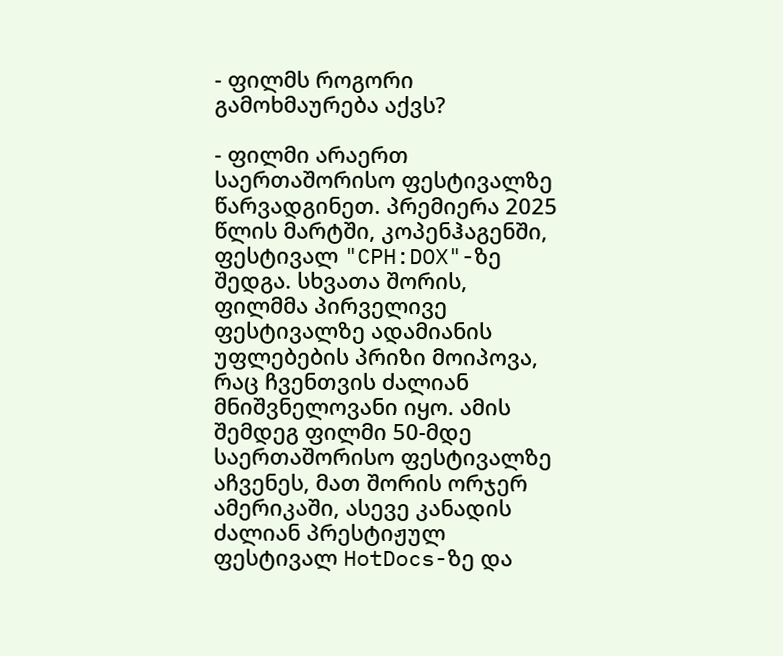- ფილმს როგორი გამოხმაურება აქვს?

- ფილმი არაერთ საერთაშორისო ფესტივალზე წარვადგინეთ. პრემიერა 2025 წლის მარტში, კოპენჰაგენში, ფესტივალ "CPH:DOX"-ზე შედგა. სხვათა შორის, ფილმმა პირველივე ფესტივალზე ადამიანის უფლებების პრიზი მოიპოვა, რაც ჩვენთვის ძალიან მნიშვნელოვანი იყო. ამის შემდეგ ფილმი 50-მდე საერთაშორისო ფესტივალზე აჩვენეს, მათ შორის ორჯერ ამერიკაში, ასევე კანადის ძალიან პრესტიჟულ ფესტივალ HotDocs-ზე და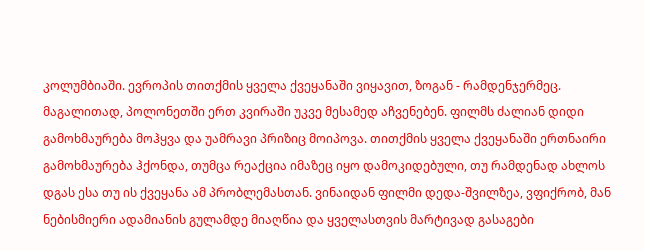კოლუმბიაში. ევროპის თითქმის ყველა ქვეყანაში ვიყავით, ზოგან - რამდენჯერმეც. მაგალითად, პოლონეთში ერთ კვირაში უკვე მესამედ აჩვენებენ. ფილმს ძალიან დიდი გამოხმაურება მოჰყვა და უამრავი პრიზიც მოიპოვა. თითქმის ყველა ქვეყანაში ერთნაირი გამოხმაურება ჰქონდა, თუმცა რეაქცია იმაზეც იყო დამოკიდებული, თუ რამდენად ახლოს დგას ესა თუ ის ქვეყანა ამ პრობლემასთან. ვინაიდან ფილმი დედა-შვილზეა, ვფიქრობ, მან ნებისმიერი ადამიანის გულამდე მიაღწია და ყველასთვის მარტივად გასაგები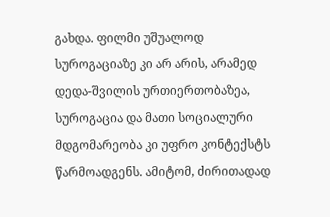გახდა. ფილმი უშუალოდ სუროგაციაზე კი არ არის, არამედ დედა-შვილის ურთიერთობაზეა, სუროგაცია და მათი სოციალური მდგომარეობა კი უფრო კონტექსტს წარმოადგენს. ამიტომ, ძირითადად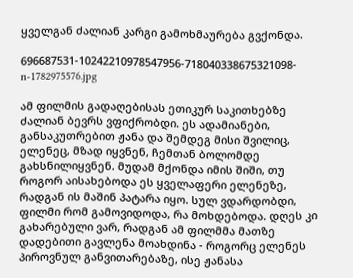ყველგან ძალიან კარგი გამოხმაურება გვქონდა.

696687531-10242210978547956-718040338675321098-n-1782975576.jpg

ამ ფილმის გადაღებისას ეთიკურ საკითხებზე ძალიან ბევრს ვფიქრობდი. ეს ადამიანები, განსაკუთრებით ჟანა და შემდეგ მისი შვილიც, ელენეც, მზად იყვნენ, ჩემთან ბოლომდე გახსნილიყვნენ. მუდამ მქონდა იმის შიში, თუ როგორ აისახებოდა ეს ყველაფერი ელენეზე, რადგან ის მაშინ პატარა იყო. სულ ვდარდობდი, ფილმი რომ გამოვიდოდა, რა მოხდებოდა. დღეს კი გახარებული ვარ, რადგან ამ ფილმმა მათზე დადებითი გავლენა მოახდინა - როგორც ელენეს პიროვნულ განვითარებაზე, ისე ჟანასა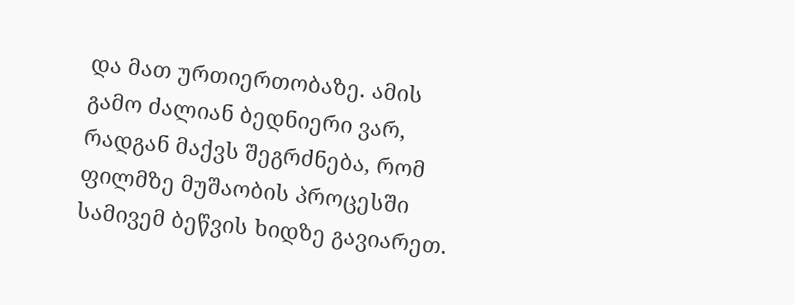და მათ ურთიერთობაზე. ამის გამო ძალიან ბედნიერი ვარ, რადგან მაქვს შეგრძნება, რომ ფილმზე მუშაობის პროცესში სამივემ ბეწვის ხიდზე გავიარეთ.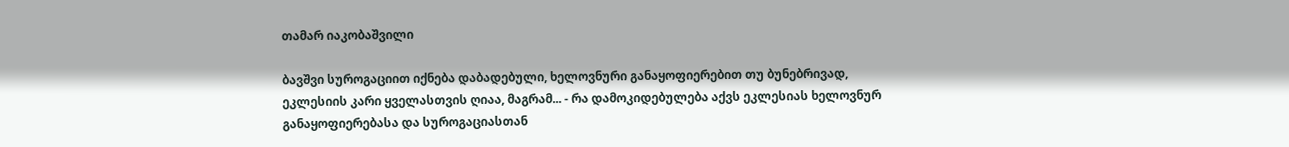თამარ იაკობაშვილი

ბავშვი სუროგაციით იქნება დაბადებული, ხელოვნური განაყოფიერებით თუ ბუნებრივად, ეკლესიის კარი ყველასთვის ღიაა, მაგრამ... - რა დამოკიდებულება აქვს ეკლესიას ხელოვნურ განაყოფიერებასა და სუროგაციასთან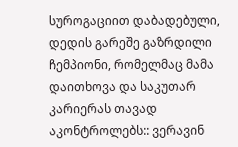სუროგაციით დაბადებული, დედის გარეშე გაზრდილი ჩემპიონი, რომელმაც მამა დაითხოვა და საკუთარ კარიერას თავად აკონტროლებს:: ვერავინ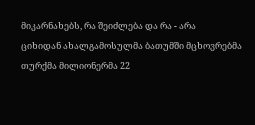მიკარნახებს, რა შეიძლება და რა - არა
ციხიდან ახალგამოსულმა ბათუმში მცხოვრებმა თურქმა მილიონერმა 22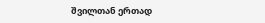შვილთან ერთად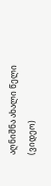აღნიშნა ახალი წელი (ვიდეო)